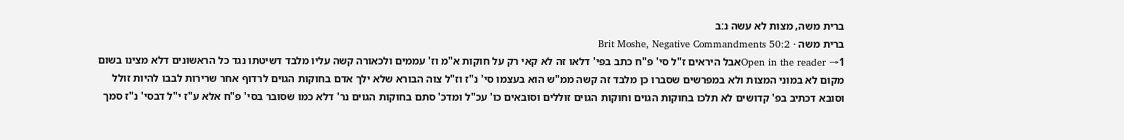ברית משה, מצות לא עשה נ:ב
ברית משה · Brit Moshe, Negative Commandments 50:2
Open in the reader →1אבל היראים ז"ל סי' פ"ח כתב בפי' דלאו זה לא קאי רק על חוקות א"מ וז' עממים ולכאורה קשה עליו מלבד דשיטתו נגד כל הראשונים דלא מצינו בשום מקום לא במוני המצות ולא במפרשים שסברו כן מלבד זה קשה ממ"ש הוא בעצמו סי' נ"ז וז"ל צוה הבורא שלא ילך אדם בחוקות הגוים לרדוף אחר שרירות לבבו להיות זולל וסובא דכתיב בפ' קדושים לא תלכו בחוקות הגוים וחוקות הגוים זוללים וסובאים כו' עכ"ל ומדכ' סתם בחוקות הגוים נר' דלא כמו שסובר בסי' פ"ח אלא ע"ז י"ל דבסי' נ"ז סמך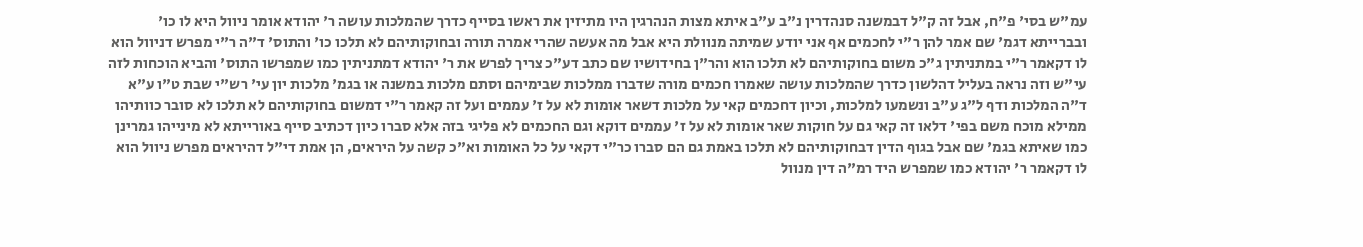עמ"ש בסי' פ"ח, אבל זה ק"ל דבמשנה סנהדרין נ"ב ע"ב איתא מצות הנהרגין היו מתיזין את ראשו בסייף כדרך שהמלכות עושה ר' יהודא אומר ניוול היא לו כו' ובברייתא דגמ' שם אמר להן ר"י לחכמים אף אני יודע שמיתה מנוולת היא אבל מה אעשה שהרי אמרה תורה ובחוקותיהם לא תלכו כו' והתוס' ד"ה ר"י מפרש דניוול הוא לו דקאמר ר"י במתניתין ג"כ משום בחוקותיהם לא תלכו הוא והר"ן בחידושיו שם כתב דע"כ צריך לפרש את ר' יהודא דמתניתין כמו שמפרשו התוס' והביא הוכחות לזה עי"ש וזה נראה בעליל דהלשון כדרך שהמלכות עושה שאמרו חכמים מורה שדברו ממלכות שבימיהם וסתם מלכות במשנה או בגמ' מלכות יון עי' רש"י שבת ט"ו ע"א ד"ה המלכות ודף ל"ג ע"ב ונשמעו למלכות, וכיון דחכמים קאי על מלכות דשאר אומות לא על ז' עממים ועל זה קאמר ר"י דמשום בחוקותיהם לא תלכו לא סובר כוותיהו ממילא מוכח משם בפי' דלאו זה קאי גם על חוקות שאר אומות לא על ז' עממים דוקא וגם החכמים לא פליגי בזה אלא סברו כיון דכתיב סייף באורייתא לא מינייהו גמרינן כמו שאיתא בגמ' שם אבל בגוף הדין דבחוקותיהם לא תלכו באמת גם הם סברו כר"י דקאי על כל האומות וא"כ קשה על היראים, הן אמת די"ל דהיראים מפרש ניוול הוא לו דקאמר ר' יהודא כמו שמפרש היד רמ"ה דין מנוול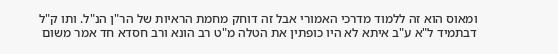ומאוס הוא זה ללמוד מדרכי האמורי אבל זה דוחק מחמת הראיות של הר"ן הנ"ל. ותו ק"ל דבתמיד ל"א ע"ב איתא לא היו כופתין את הטלה מ"ט רב הונא ורב חסדא חד אמר משום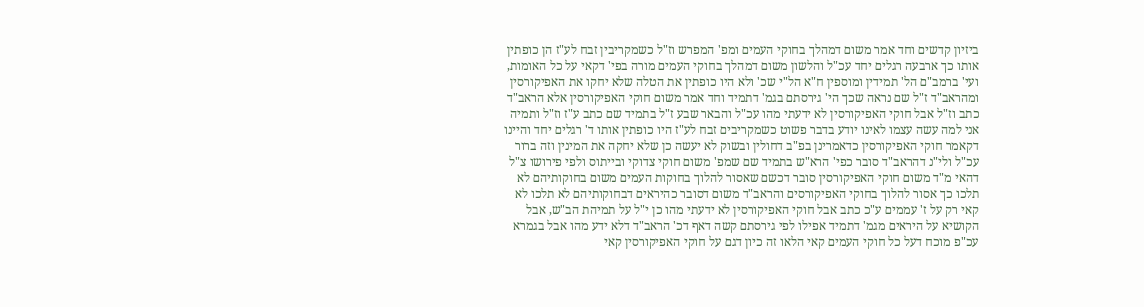ביזיון קדשים וחד אמר משום דמהלך בחוקי העמים ומפ' המפרש וז"ל כשמקריבין זבח לע"ז הן כופתין אותו כך ארבעה רגלים יחד עכ"ל והלשון משום דמהלך בחוקי העמים מורה בפי' דקאי על כל האומות, ועי' ברמב"ם הל' תמידין ומוספין ח"א הל"י שכ' ולא היו כופתין את הטלה שלא יחקו את האפיקורסין ומהראב"ד ז"ל שם נראה שכך הי' גירסתם בגמ' דתמיד וחד אמר משום חוקי האפיקורסין אלא הראב"ד כתב וז"ל אבל חוקי האפיקורסין לא ידעתי מהו עכ"ל והבאר שבע ז"ל בתמיד שם כתב ע"ז וז"ל ותמיה אני למה עשה עצמו לאינו יודע בדבר פשוט כשמקריבים זבח לע"ז היו כופתין אותו ד' רגלים יחד והיינו דקאמר חוקי האפיקורסין כדאמרינן בפ"ב דחולין ובשוק לא יעשה כן שלא יחקה את המינין וזה ברור עכ"ל ולי"נ דהראב"ד סובר כפי' הרא"ש בתמיד שם שמפ' משום חוקי צדוקי ובייתוס ולפי פירושו צ"ל דהאי מ"ד משום חוקי האפיקורסין סובר דכשם שאסור להלוך בחוקות העמים משום בחוקותיהם לא תלכו כך אסור להלוך בחוקי האפיקורסים והראב"ד משום דסובר כהיראים דבחוקותיהם לא תלכו לא קאי רק על ז' עממים ע"כ כתב אבל חוקי האפיקורסין לא ידעתי מהו כן י"ל על תמיהת הב"ש, אבל הקושיא על היראים מגמ' דתמיד אפילו לפי גירסתם קשה דאף דכ' הראב"ד דלא ידע מהו אבל בגמרא עכ"פ מוכח דעל כל חוקי העמים קאי הלאו זה כיון דגם על חוקי האפיקורסין קאי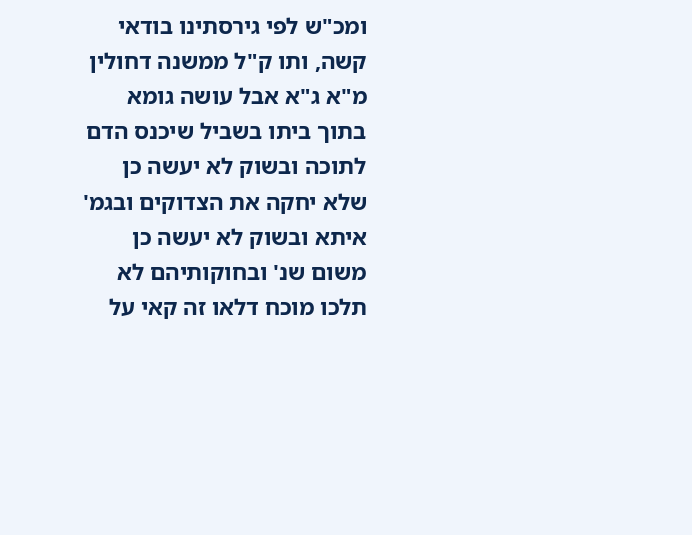ומכ"ש לפי גירסתינו בודאי קשה, ותו ק"ל ממשנה דחולין מ"א ג"א אבל עושה גומא בתוך ביתו בשביל שיכנס הדם לתוכה ובשוק לא יעשה כן שלא יחקה את הצדוקים ובגמ' איתא ובשוק לא יעשה כן משום שנ' ובחוקותיהם לא תלכו מוכח דלאו זה קאי על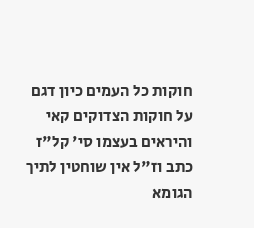חוקות כל העמים כיון דגם על חוקות הצדוקים קאי והיראים בעצמו סי' קל"ז כתב וז"ל אין שוחטין לתיך הגומא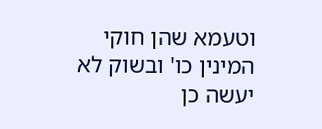וטעמא שהן חוקי המינין כו' ובשוק לא יעשה כן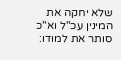שלא יחקה את המינין עכ"ל וא"כ סותר את למודו: